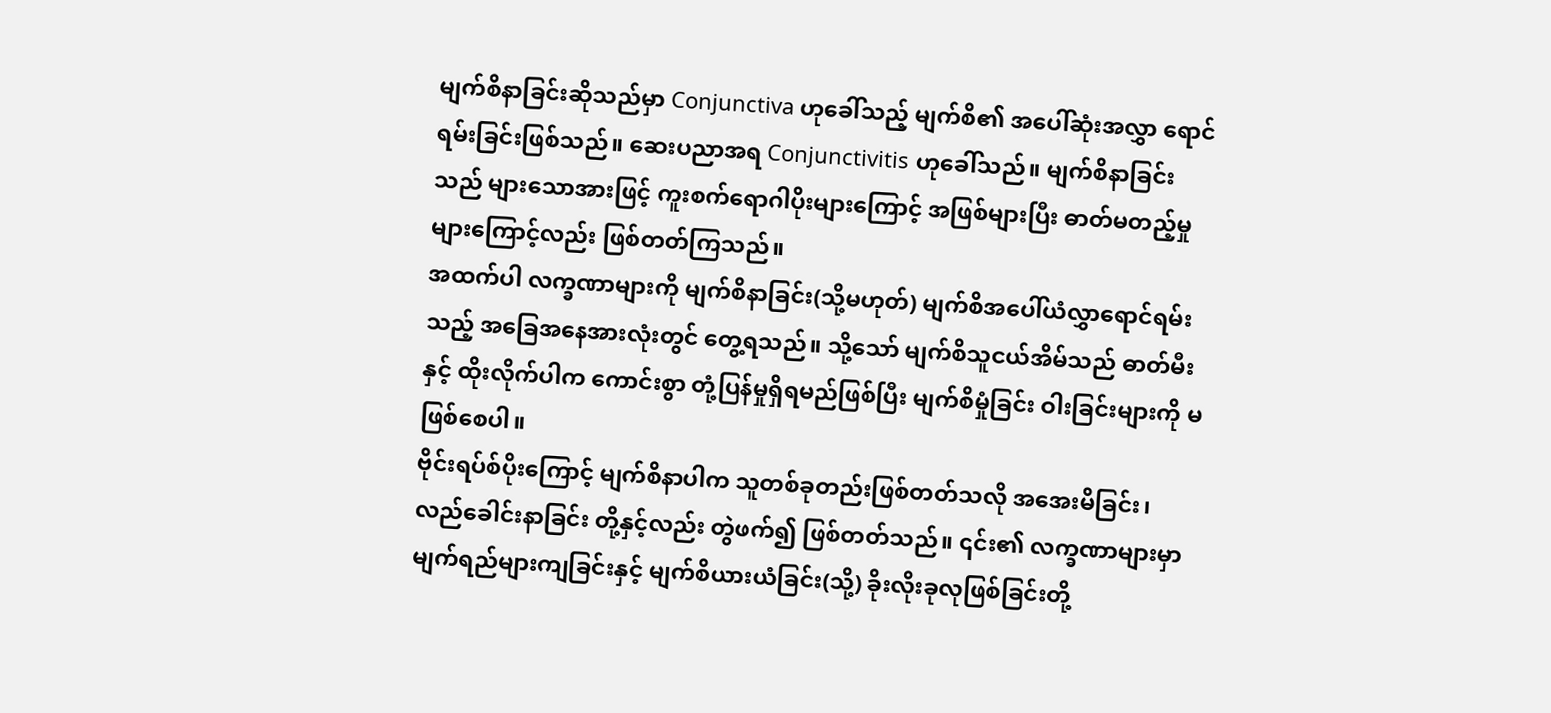မျက်စိနာခြင်းဆိုသည်မှာ Conjunctiva ဟုခေါ်သည့် မျက်စိ၏ အပေါ်ဆုံးအလွှာ ရောင်ရမ်းခြင်းဖြစ်သည်။ ဆေးပညာအရ Conjunctivitis ဟုခေါ်သည်။ မျက်စိနာခြင်းသည် များသောအားဖြင့် ကူးစက်ရောဂါပိုးများကြောင့် အဖြစ်များပြီး ဓာတ်မတည့်မှုများကြောင့်လည်း ဖြစ်တတ်ကြသည်။
အထက်ပါ လက္ခဏာများကို မျက်စိနာခြင်း(သို့မဟုတ်) မျက်စိအပေါ်ယံလွှာရောင်ရမ်းသည့် အခြေအနေအားလုံးတွင် တွေ့ရသည်။ သို့သော် မျက်စိသူငယ်အိမ်သည် ဓာတ်မီးနှင့် ထိုးလိုက်ပါက ကောင်းစွာ တုံ့ပြန်မှုရှိရမည်ဖြစ်ပြီး မျက်စိမှုံခြင်း ဝါးခြင်းများကို မဖြစ်စေပါ။
ဗိုင်းရပ်စ်ပိုးကြောင့် မျက်စိနာပါက သူတစ်ခုတည်းဖြစ်တတ်သလို အအေးမိခြင်း၊ လည်ခေါင်းနာခြင်း တို့နှင့်လည်း တွဲဖက်၍ ဖြစ်တတ်သည်။ ၎င်း၏ လက္ခဏာများမှာ မျက်ရည်များကျခြင်းနှင့် မျက်စိယားယံခြင်း(သို့) ခိုးလိုးခုလုဖြစ်ခြင်းတို့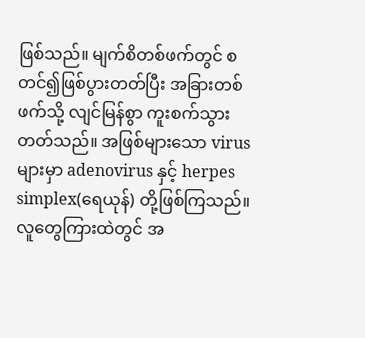ဖြစ်သည်။ မျက်စိတစ်ဖက်တွင် စတင်၍ဖြစ်ပွားတတ်ပြီး အခြားတစ်ဖက်သို့ လျင်မြန်စွာ ကူးစက်သွားတတ်သည်။ အဖြစ်များသော virus များမှာ adenovirus နှင့် herpes simplex(ရေယုန်) တို့ဖြစ်ကြသည်။
လူတွေကြားထဲတွင် အ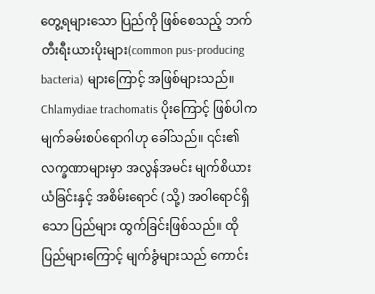တွေ့ရများသော ပြည်ကို ဖြစ်စေသည့် ဘက်တီးရီးယားပိုးများ(common pus-producing bacteria) များကြောင့် အဖြစ်များသည်။ Chlamydiae trachomatis ပိုးကြောင့် ဖြစ်ပါက မျက်ခမ်းစပ်ရောဂါဟု ခေါ်သည်။ ၎င်း၏ လက္ခဏာများမှာ အလွန်အမင်း မျက်စိယားယံခြင်းနှင့် အစိမ်းရောင် (သို့) အဝါရောင်ရှိသော ပြည်များ ထွက်ခြင်းဖြစ်သည်။ ထိုပြည်များကြောင့် မျက်ခွံများသည် ကောင်း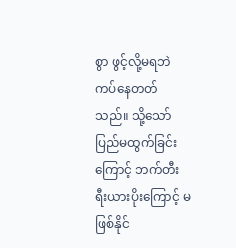စွာ ဖွင့်လို့မရဘဲ ကပ်နေတတ်သည်။ သို့သော် ပြည်မထွက်ခြင်းကြောင့် ဘက်တီးရီးယားပိုးကြောင့် မဖြစ်နိုင်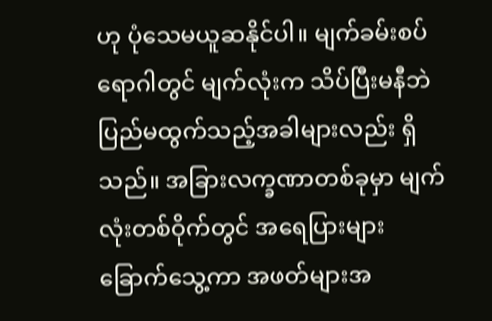ဟု ပုံသေမယူဆနိုင်ပါ။ မျက်ခမ်းစပ်ရောဂါတွင် မျက်လုံးက သိပ်ပြီးမနီဘဲ ပြည်မထွက်သည့်အခါများလည်း ရှိသည်။ အခြားလက္ခဏာတစ်ခုမှာ မျက်လုံးတစ်ဝိုက်တွင် အရေပြားများ ခြောက်သွေ့ကာ အဖတ်များအ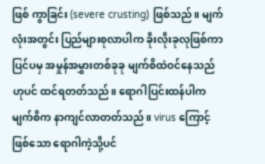ဖြစ် ကွာခြင်း (severe crusting) ဖြစ်သည်။ မျက်လုံးအတွင်း ပြည်များစုလာပါက ခိုးလိုးခုလုဖြစ်ကာ ပြင်ပမှ အမှုန်အမွှားတစ်ခုခု မျက်စိထဲဝင်နေသည်ဟုပင် ထင်ရတတ်သည်။ ရောဂါပြင်းထန်ပါက မျက်စိက နာကျင်လာတတ်သည်။ virus ကြောင့် ဖြစ်သော ရောဂါကဲ့သို့ပင်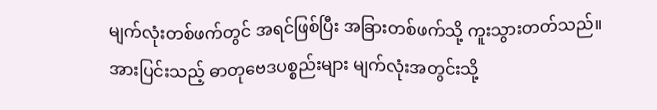မျက်လုံးတစ်ဖက်တွင် အရင်ဖြစ်ပြီး အခြားတစ်ဖက်သို့ ကူးသွားတတ်သည်။
အားပြင်းသည့် ဓာတုဗေဒပစ္စည်းများ မျက်လုံးအတွင်းသို့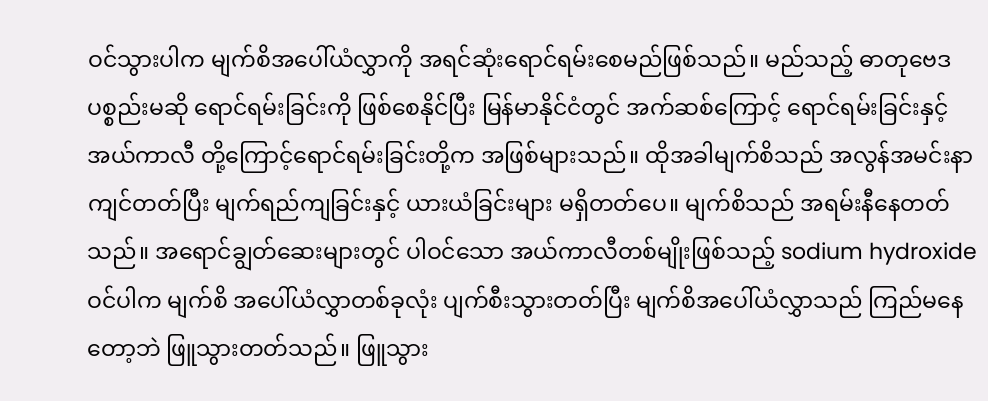ဝင်သွားပါက မျက်စိအပေါ်ယံလွှာကို အရင်ဆုံးရောင်ရမ်းစေမည်ဖြစ်သည်။ မည်သည့် ဓာတုဗေဒပစ္စည်းမဆို ရောင်ရမ်းခြင်းကို ဖြစ်စေနိုင်ပြီး မြန်မာနိုင်ငံတွင် အက်ဆစ်ကြောင့် ရောင်ရမ်းခြင်းနှင့် အယ်ကာလီ တို့ကြောင့်ရောင်ရမ်းခြင်းတို့က အဖြစ်များသည်။ ထိုအခါမျက်စိသည် အလွန်အမင်းနာကျင်တတ်ပြီး မျက်ရည်ကျခြင်းနှင့် ယားယံခြင်းများ မရှိတတ်ပေ။ မျက်စိသည် အရမ်းနီနေတတ်သည်။ အရောင်ချွတ်ဆေးများတွင် ပါဝင်သော အယ်ကာလီတစ်မျိုးဖြစ်သည့် sodium hydroxide ဝင်ပါက မျက်စိ အပေါ်ယံလွှာတစ်ခုလုံး ပျက်စီးသွားတတ်ပြီး မျက်စိအပေါ်ယံလွှာသည် ကြည်မနေတော့ဘဲ ဖြူသွားတတ်သည်။ ဖြူသွား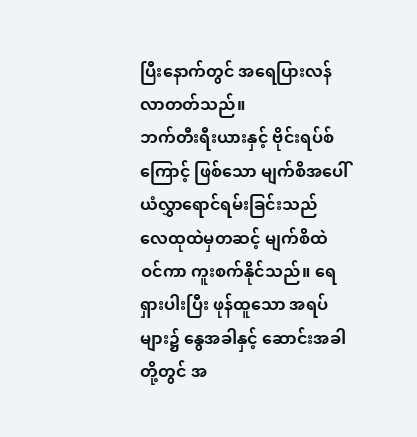ပြီးနောက်တွင် အရေပြားလန်လာတတ်သည်။
ဘက်တီးရီးယားနှင့် ဗိုင်းရပ်စ်ကြောင့် ဖြစ်သော မျက်စိအပေါ်ယံလွှာရောင်ရမ်းခြင်းသည် လေထုထဲမှတဆင့် မျက်စိထဲဝင်ကာ ကူးစက်နိုင်သည်။ ရေရှားပါးပြီး ဖုန်ထူသော အရပ်များ၌ နွေအခါနှင့် ဆောင်းအခါတို့တွင် အ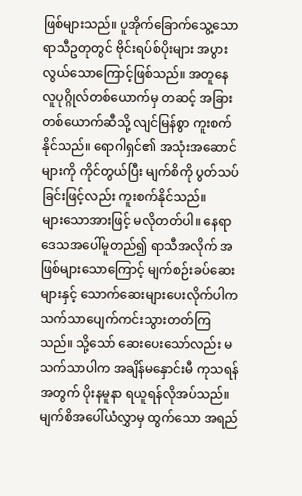ဖြစ်များသည်။ ပူအိုက်ခြောက်သွေ့သော ရာသီဥတုတွင် ဗိုင်းရပ်စ်ပိုးများ အပွားလွယ်သောကြောင့်ဖြစ်သည်။ အတူနေ လူပုဂ္ဂိုလ်တစ်ယောက်မှ တဆင့် အခြားတစ်ယောက်ဆီသို့ လျင်မြန်စွာ ကူးစက်နိုင်သည်။ ရောဂါရှင်၏ အသုံးအဆောင်များကို ကိုင်တွယ်ပြီး မျက်စိကို ပွတ်သပ်ခြင်းဖြင့်လည်း ကူးစက်နိုင်သည်။
များသောအားဖြင့် မလိုတတ်ပါ။ နေရာဒေသအပေါ်မူတည်၍ ရာသီအလိုက် အဖြစ်များသောကြောင့် မျက်စဉ်းခပ်ဆေးများနှင့် သောက်ဆေးများပေးလိုက်ပါက သက်သာပျေက်ကင်းသွားတတ်ကြသည်။ သို့သော် ဆေးပေးသော်လည်း မသက်သာပါက အချိန်မနှောင်းမီ ကုသရန်အတွက် ပိုးနမူနာ ရယူရန်လိုအပ်သည်။ မျက်စိအပေါ်ယံလွှာမှ ထွက်သော အရည်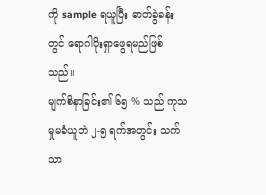ကို sample ရယူပြီး ဓာတ်ခွဲခန်းတွင် ရောဂါပိုးရှာဖွေရမည်ဖြစ်သည်။
မျက်စိနာခြင်း၏ ၆၅ % သည် ကုသမှုမခံယူဘဲ ၂-၅ ရက်အတွင်း သက်သာ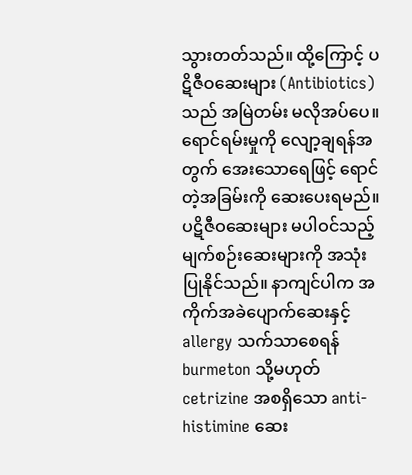သွားတတ်သည်။ ထို့ကြောင့် ပဋိဇီဝဆေးများ (Antibiotics) သည် အမြဲတမ်း မလိုအပ်ပေ။
ရောင်ရမ်းမှုကို လျော့ချရန်အတွက် အေးသောရေဖြင့် ရောင်တဲ့အခြမ်းကို ဆေးပေးရမည်။ ပဋိဇီဝဆေးများ မပါဝင်သည့် မျက်စဉ်းဆေးများကို အသုံးပြုနိုင်သည်။ နာကျင်ပါက အကိုက်အခဲပျောက်ဆေးနှင့် allergy သက်သာစေရန် burmeton သို့မဟုတ် cetrizine အစရှိသော anti-histimine ဆေး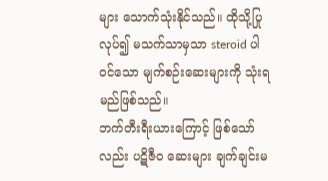များ သောက်သုံးနိုင်သည်။ ထိုသို့ပြုလုပ်၍ မသက်သာမှသာ steroid ပါဝင်သော မျက်စဉ်းဆေးများကို သုံးရမည်ဖြစ်သည်။
ဘက်တီးရီးယားကြောင့် ဖြစ်သော်လည်း ပဋိဇီဝ ဆေးများ ချက်ချင်းမ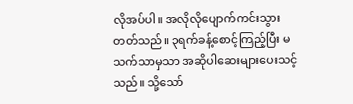လိုအပ်ပါ။ အလိုလိုပျောက်ကင်းသွားတတ်သည်။ ၃ရက်ခန့်စောင့်ကြည့်ပြီး မသက်သာမှသာ အဆိုပါဆေးများပေးသင့်သည်။ သို့သော်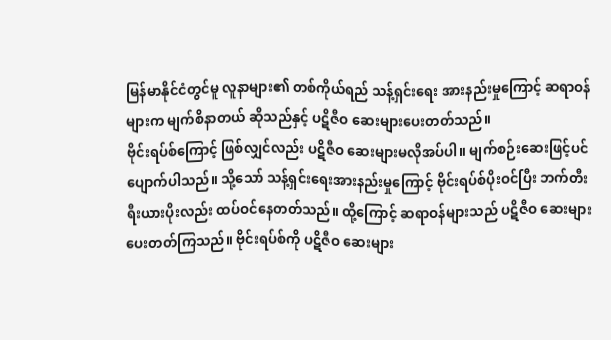မြန်မာနိုင်ငံတွင်မူ လူနာများ၏ တစ်ကိုယ်ရည် သန့်ရှင်းရေး အားနည်းမှုကြောင့် ဆရာဝန်များက မျက်စိနာတယ် ဆိုသည်နှင့် ပဋိဇီဝ ဆေးများပေးတတ်သည်။
ဗိုင်းရပ်စ်ကြောင့် ဖြစ်လျှင်လည်း ပဋိဇီဝ ဆေးများမလိုအပ်ပါ။ မျက်စဉ်းဆေးဖြင့်ပင် ပျောက်ပါသည်။ သို့သော် သန့်ရှင်းရေးအားနည်းမှုကြောင့် ဗိုင်းရပ်စ်ပိုးဝင်ပြီး ဘက်တီးရီးယားပိုးလည်း ထပ်ဝင်နေတတ်သည်။ ထို့ကြောင့် ဆရာဝန်များသည် ပဋိဇီဝ ဆေးများ ပေးတတ်ကြသည်။ ဗိုင်းရပ်စ်ကို ပဋိဇီဝ ဆေးများ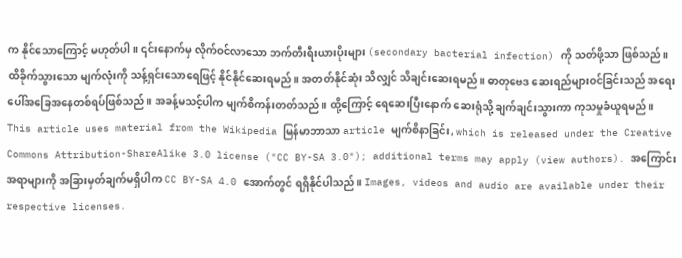က နိုင်သောကြောင့် မဟုတ်ပါ။ ၎င်းနောက်မှ လိုက်ဝင်လာသော ဘက်တီးရီးယားပိုးများ (secondary bacterial infection) ကို သတ်ဖို့သာ ဖြစ်သည်။
ထိခိုက်သွားသော မျက်လုံးကို သန့်ရှင်းသောရေဖြင့် နိုင်နိုင်ဆေးရမည်။ အတတ်နိုင်ဆုံး သိလျှင် သိချင်းဆေးရမည်။ ဓာတုဗေဒ ဆေးရည်များဝင်ခြင်းသည် အရေးပေါ်အခြေအနေတစ်ရပ်ဖြစ်သည်။ အခန့်မသင့်ပါက မျက်စိကန်းတတ်သည်။ ထို့ကြောင့် ရေဆေးပြီးနောက် ဆေးရုံသို့ ချက်ချင်းသွားကာ ကုသမှုခံယူရမည်။
This article uses material from the Wikipedia မြန်မာဘာသာ article မျက်စိနာခြင်း, which is released under the Creative Commons Attribution-ShareAlike 3.0 license ("CC BY-SA 3.0"); additional terms may apply (view authors). အကြောင်းအရာများကို အခြားမှတ်ချက်မရှိပါက CC BY-SA 4.0 အောက်တွင် ရရှိနိုင်ပါသည်။ Images, videos and audio are available under their respective licenses.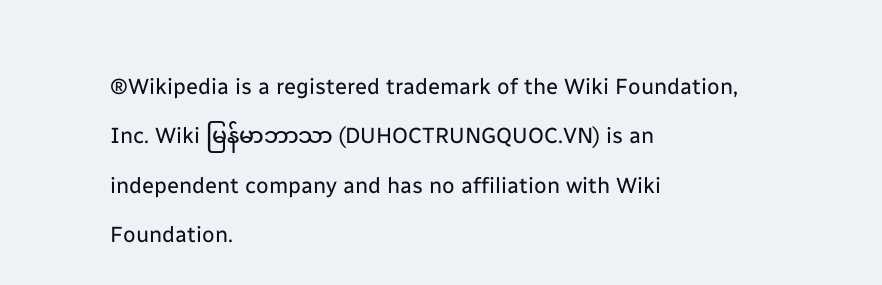®Wikipedia is a registered trademark of the Wiki Foundation, Inc. Wiki မြန်မာဘာသာ (DUHOCTRUNGQUOC.VN) is an independent company and has no affiliation with Wiki Foundation.